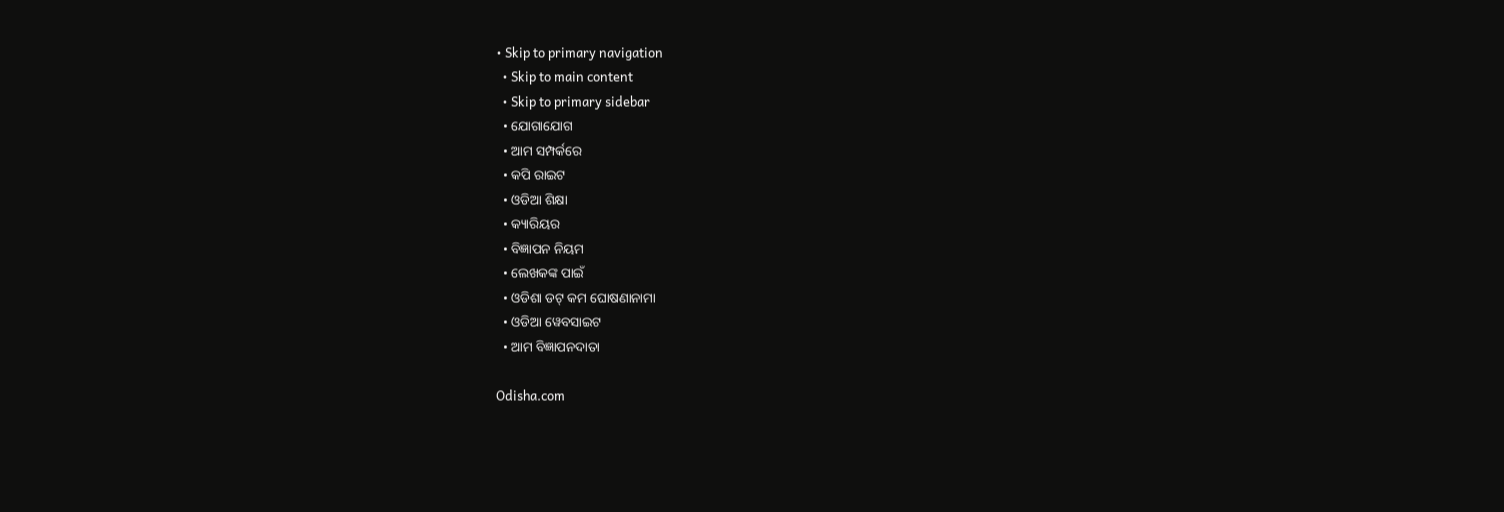• Skip to primary navigation
  • Skip to main content
  • Skip to primary sidebar
  • ଯୋଗାଯୋଗ
  • ଆମ ସମ୍ପର୍କରେ
  • କପି ରାଇଟ
  • ଓଡିଆ ଶିକ୍ଷା
  • କ୍ୟାରିୟର
  • ବିଜ୍ଞାପନ ନିୟମ
  • ଲେଖକଙ୍କ ପାଇଁ
  • ଓଡିଶା ଡଟ୍ କମ ଘୋଷଣାନାମା
  • ଓଡିଆ ୱେବସାଇଟ
  • ଆମ ବିଜ୍ଞାପନଦାତା

Odisha.com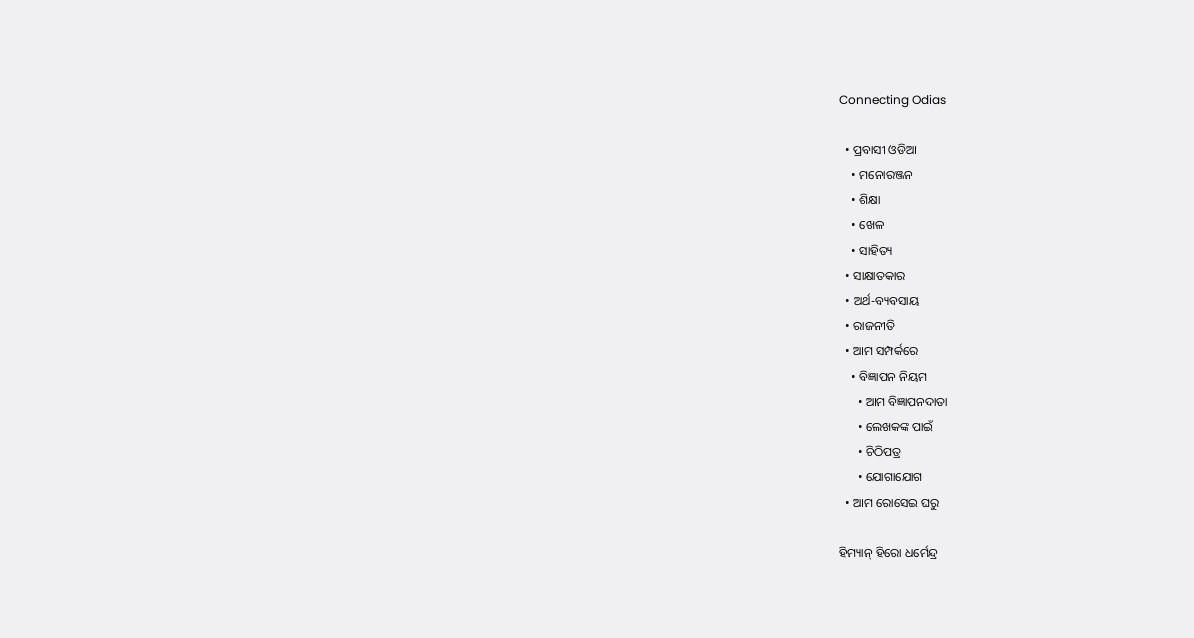Connecting Odias

  • ପ୍ରବାସୀ ଓଡିଆ
    • ମନୋରଞ୍ଜନ
    • ଶିକ୍ଷା
    • ଖେଳ
    • ସାହିତ୍ୟ
  • ସାକ୍ଷାତକାର
  • ଅର୍ଥ-ବ୍ୟବସାୟ
  • ରାଜନୀତି
  • ଆମ ସମ୍ପର୍କରେ
    • ବିଜ୍ଞାପନ ନିୟମ
      • ଆମ ବିଜ୍ଞାପନଦାତା
      • ଲେଖକଙ୍କ ପାଇଁ
      • ଚିଠିପତ୍ର
      • ଯୋଗାଯୋଗ
  • ଆମ ରୋସେଇ ଘରୁ

ହିମ୍ୟାନ୍ ହିରୋ ଧର୍ମେନ୍ଦ୍ର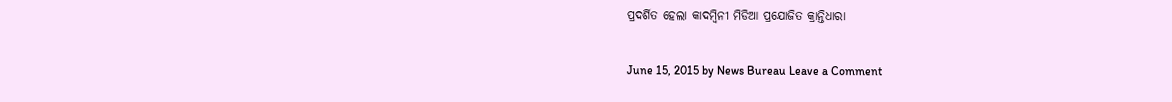ପ୍ରଦର୍ଶିତ ହେଲା କାଦମ୍ବିନୀ ମିଡିଆ ପ୍ରଯୋଜିତ କ୍ରାନ୍ତିଧାରା

June 15, 2015 by News Bureau Leave a Comment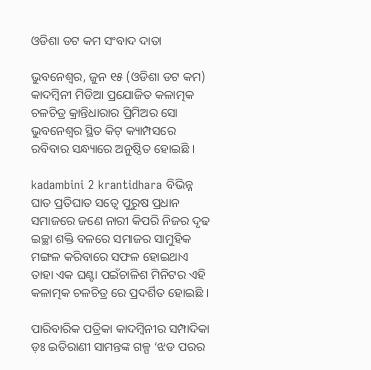ଓଡିଶା ଡଟ କମ ସଂବାଦ ଦାତା

ଭୁବନେଶ୍ଵର, ଜୁନ ୧୫ (ଓଡିଶା ଡଟ କମ) କାଦମ୍ବିନୀ ମିଡିଆ ପ୍ରଯୋଜିତ କଳାତ୍ମକ ଚଳଚିତ୍ର କ୍ରାନ୍ତିଧାରାର ପ୍ରିମିଅର ସୋ ଭୁବନେଶ୍ଵର ସ୍ଥିତ କିଟ୍ କ୍ୟାମ୍ପସରେ ରବିବାର ସନ୍ଧ୍ୟାରେ ଅନୁଷ୍ଠିତ ହୋଇଛି ।

kadambini 2 krantidhara ବିଭିନ୍ନ ଘାତ ପ୍ରତିଘାତ ସତ୍ଵେ ପୁରୁଷ ପ୍ରଧାନ ସମାଜରେ ଜଣେ ନାରୀ କିପରି ନିଜର ଦୃଢ ଇଚ୍ଛା ଶକ୍ତି ବଳରେ ସମାଜର ସାମୁହିକ ମଙ୍ଗଳ କରିବାରେ ସଫଳ ହୋଇଥାଏ ତାହା ଏକ ଘଣ୍ଟା ପଇଁଚାଳିଶ ମିନିଟର ଏହି କଳାତ୍ମକ ଚଳଚିତ୍ର ରେ ପ୍ରଦର୍ଶିତ ହୋଇଛି ।

ପାରିବାରିକ ପତ୍ରିକା କାଦମ୍ବିନୀର ସମ୍ପାଦିକା ଡ଼ଃ ଇତିରାଣୀ ସାମନ୍ତଙ୍କ ଗଳ୍ପ ‘ଝଡ ପରର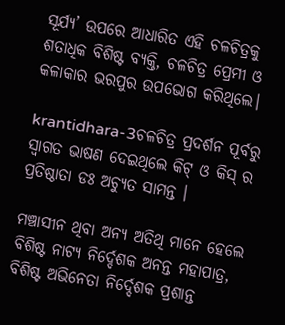ସୂର୍ଯ୍ୟ’ ଉପରେ ଆଧାରିତ ଏହି ଚଳଚିତ୍ରକୁ ଶତାଧିକ ବିଶିଷ୍ଟ ବ୍ୟକ୍ତି, ଚଳଚିତ୍ର ପ୍ରେମୀ ଓ କଳାକାର ଭରପୁର ଉପଭୋଗ କରିଥିଲେ।

krantidhara-3ଚଳଚିତ୍ର ପ୍ରଦର୍ଶନ ପୂର୍ବରୁ ସ୍ଵାଗତ ଭାଷଣ ଦେଇଥିଲେ କିଟ୍ ଓ କିସ୍ ର ପ୍ରତିଷ୍ଠାତା ଡଃ ଅଚ୍ୟୁତ ସାମନ୍ତ ।

ମଞ୍ଚାସୀନ ଥିବା ଅନ୍ୟ ଅତିଥି ମାନେ ହେଲେ ବିଶିଷ୍ଟ ନାଟ୍ୟ ନିର୍ଦ୍ଦେଶକ ଅନନ୍ତ ମହାପାତ୍ର, ବିଶିଷ୍ଟ ଅଭିନେତା ନିର୍ଦ୍ଦେଶକ ପ୍ରଶାନ୍ତ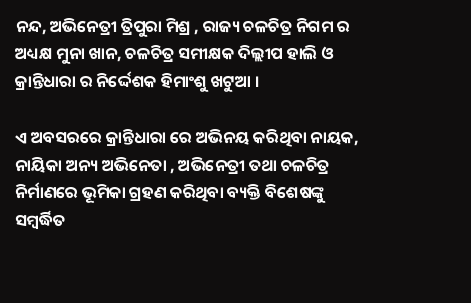ନନ୍ଦ, ଅଭିନେତ୍ରୀ ତ୍ରିପୁରା ମିଶ୍ର , ରାଜ୍ୟ ଚଳଚିତ୍ର ନିଗମ ର ଅଧ୍ୟକ୍ଷ ମୁନା ଖାନ, ଚଳଚିତ୍ର ସମୀକ୍ଷକ ଦିଲ୍ଲୀପ ହାଲି ଓ କ୍ରାନ୍ତିଧାରା ର ନିର୍ଦ୍ଦେଶକ ହିମାଂଶୁ ଖଟୁଆ ।

ଏ ଅବସରରେ କ୍ରାନ୍ତିଧାରା ରେ ଅଭିନୟ କରିଥିବା ନାୟକ, ନାୟିକା ଅନ୍ୟ ଅଭିନେତା , ଅଭିନେତ୍ରୀ ତଥା ଚଳଚିତ୍ର ନିର୍ମାଣରେ ଭୂମିକା ଗ୍ରହଣ କରିଥିବା ବ୍ୟକ୍ତି ବିଶେଷଙ୍କୁ ସମ୍ବର୍ଦ୍ଧିତ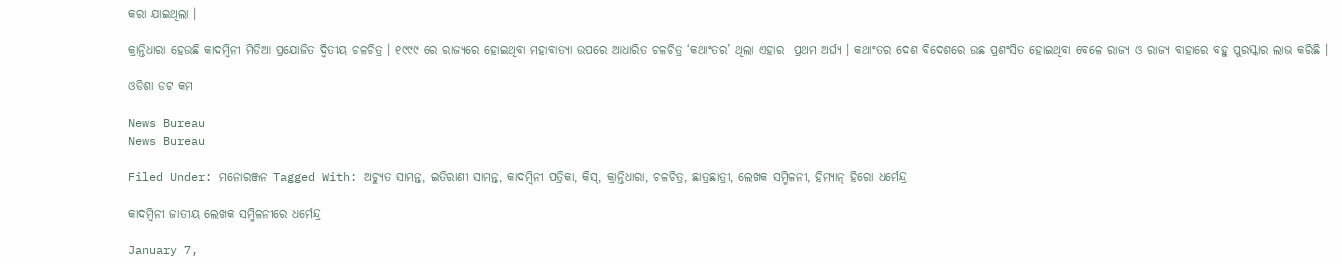କରା ଯାଇଥିଲା ।

କ୍ରାନ୍ତିଧାରା ହେଉଛି କାଦମ୍ବିନୀ ମିଡିଆ ପ୍ରଯୋଜିତ ଦ୍ଵିତୀୟ ଚଳଚିତ୍ର । ୧୯୯୯ ରେ ରାଜ୍ୟରେ ହୋଇଥିବା ମହାବାତ୍ୟା ଉପରେ ଆଧାରିତ ଚଳଚିତ୍ର ‘କଥାଂତର’ ଥିଲା ଏହାର  ପ୍ରଥମ ଅର୍ଘ୍ୟ । କଥାଂତର ଦେଶ ବିଦେଶରେ ଉଛ ପ୍ରଶଂସିତ ହୋଇଥିବା ବେଳେ ରାଜ୍ୟ ଓ ରାଜ୍ୟ ବାହାରେ ବହୁ ପୁରସ୍କାର ଲାଭ କରିଛି ।

ଓଡିଶା ଡଟ କମ

News Bureau
News Bureau

Filed Under: ମନୋରଞ୍ଜନ Tagged With: ଅଚ୍ୟୁତ ସାମନ୍ତ, ଇତିରାଣୀ ସାମନ୍ତ, କାଦମ୍ବିନୀ ପତ୍ରିକା, କିସ୍, କ୍ରାନ୍ତିଧାରା, ଚଳଚିତ୍ର, ଛାତ୍ରଛାତ୍ରୀ, ଲେଖକ ସମ୍ମିଳନୀ, ହିମ୍ୟାନ୍ ହିରୋ ଧର୍ମେନ୍ଦ୍ର

କାଦମ୍ବିନୀ ଜାତୀୟ ଲେଖକ ସମ୍ମିଳନୀରେ ଧର୍ମେନ୍ଦ୍ର

January 7,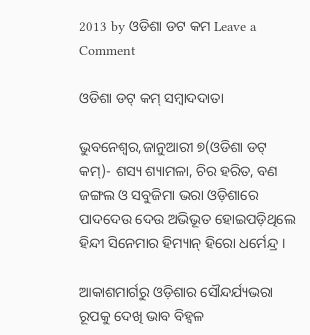2013 by ଓଡିଶା ଡଟ କମ Leave a Comment

ଓଡିଶା ଡଟ୍ କମ୍ ସମ୍ବାଦଦାତା

ଭୁବନେଶ୍ୱର,ଜାନୁଆରୀ ୭(ଓଡିଶା ଡଟ୍ କମ୍)- ଶସ୍ୟ ଶ୍ୟାମଳା, ଚିର ହରିତ, ବଣ ଜଙ୍ଗଲ ଓ ସବୁଜିମା ଭରା ଓଡ଼ିଶାରେ ପାଦଦେଉ ଦେଉ ଅଭିଭୂତ ହୋଇପଡ଼ିଥିଲେ ହିନ୍ଦୀ ସିନେମାର ହିମ୍ୟାନ୍ ହିରୋ ଧର୍ମେନ୍ଦ୍ର ।

ଆକାଶମାର୍ଗରୁ ଓଡ଼ିଶାର ସୌନ୍ଦର୍ଯ୍ୟଭରା ରୂପକୁ ଦେଖି ଭାବ ବିହ୍ୱଳ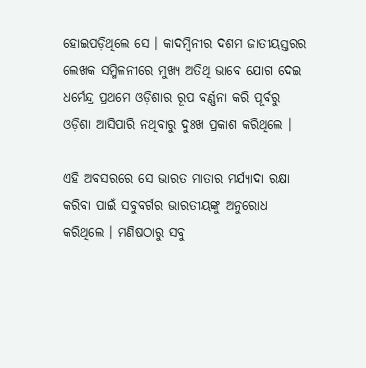ହୋଇପଡ଼ିଥିଲେ ସେ । କାଦମ୍ବିନୀର ଦଶମ ଜାତୀୟସ୍ତରର ଲେଖକ ସମ୍ମିଳନୀରେ ମୁଖ୍ୟ ଅତିଥି ଭାବେ ଯୋଗ ଦେଇ ଧର୍ମେନ୍ଦ୍ର ପ୍ରଥମେ ଓଡ଼ିଶାର ରୂପ ବର୍ଣ୍ଣନା କରି ପୂର୍ବରୁ ଓଡ଼ିଶା ଆସିପାରି ନଥିବାରୁ ଦୁଃଖ ପ୍ରକାଶ କରିଥିଲେ ।

ଏହି ଅବସରରେ ସେ ଭାରତ ମାତାର ମର୍ଯ୍ୟାଦା ରକ୍ଷା କରିବା ପାଇଁ ସବୁବର୍ଗର ଭାରତୀୟଙ୍କୁ ଅନୁରୋଧ କରିଥିଲେ । ମଣିଷଠାରୁ ସବୁ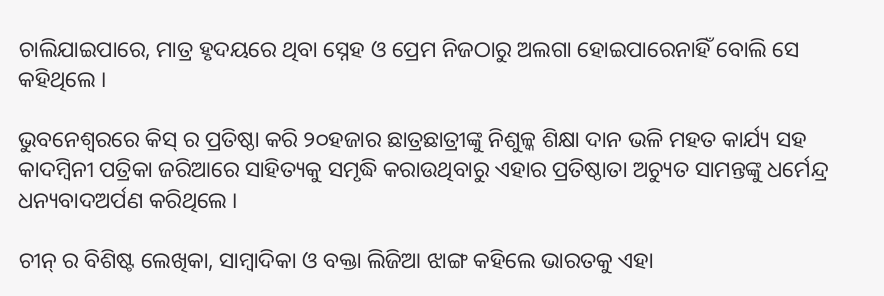ଚାଲିଯାଇପାରେ, ମାତ୍ର ହୃଦୟରେ ଥିବା ସ୍ନେହ ଓ ପ୍ରେମ ନିଜଠାରୁ ଅଲଗା ହୋଇପାରେନାହିଁ ବୋଲି ସେ କହିଥିଲେ ।

ଭୁବନେଶ୍ୱରରେ କିସ୍ ର ପ୍ରତିଷ୍ଠା କରି ୨୦ହଜାର ଛାତ୍ରଛାତ୍ରୀଙ୍କୁ ନିଶୁଳ୍କ ଶିକ୍ଷା ଦାନ ଭଳି ମହତ କାର୍ଯ୍ୟ ସହ କାଦମ୍ବିନୀ ପତ୍ରିକା ଜରିଆରେ ସାହିତ୍ୟକୁ ସମୃଦ୍ଧି କରାଉଥିବାରୁ ଏହାର ପ୍ରତିଷ୍ଠାତା ଅଚ୍ୟୁତ ସାମନ୍ତଙ୍କୁ ଧର୍ମେନ୍ଦ୍ର ଧନ୍ୟବାଦଅର୍ପଣ କରିଥିଲେ ।

ଚୀନ୍ ର ବିଶିଷ୍ଟ ଲେଖିକା, ସାମ୍ବାଦିକା ଓ ବକ୍ତା ଲିଜିଆ ଝାଙ୍ଗ କହିଲେ ଭାରତକୁ ଏହା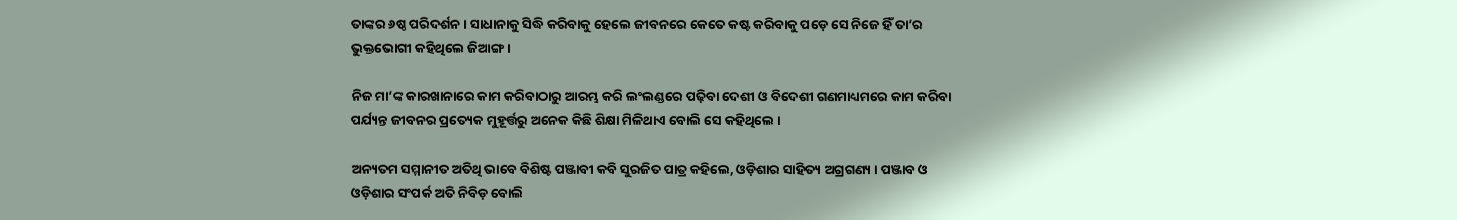ତାଙ୍କର ୬ଷ୍ଠ ପରିଦର୍ଶନ । ସାଧାନାକୁ ସିଦ୍ଧି କରିବାକୁ ହେଲେ ଜୀବନରେ କେତେ କଷ୍ଟ କରିବାକୁ ପଡ଼େ ସେ ନିଜେ ହିଁ ତା’ର ଭୁକ୍ତଭୋଗୀ କହିଥିଲେ ଜିଆଙ୍ଗ ।

ନିଜ ମା’ଙ୍କ କାରଖାନାରେ କାମ କରିବାଠାରୁ ଆରମ୍ଭ କରି ଲଂଲଣ୍ଡରେ ପଢ଼ିବା ଦେଶୀ ଓ ବିଦେଶୀ ଗଣମାଧ୍ୟମରେ କାମ କରିବା ପର୍ଯ୍ୟନ୍ତ ଜୀବନର ପ୍ରତ୍ୟେକ ମୁହୂର୍ତ୍ତରୁ ଅନେକ କିଛି ଶିକ୍ଷା ମିଳିଥାଏ ବୋଲି ସେ କହିଥିଲେ ।

ଅନ୍ୟତମ ସମ୍ମାନୀତ ଅତିଥି ଭାବେ ବିଶିଷ୍ଟ ପଞ୍ଜାବୀ କବି ସୁରଜିତ ପାତ୍ର କହିଲେ, ଓଡ଼ିଶାର ସାହିତ୍ୟ ଅଗ୍ରଗଣ୍ୟ । ପଞ୍ଜାବ ଓ ଓଡ଼ିଶାର ସଂପର୍କ ଅତି ନିବିଡ଼ ବୋଲି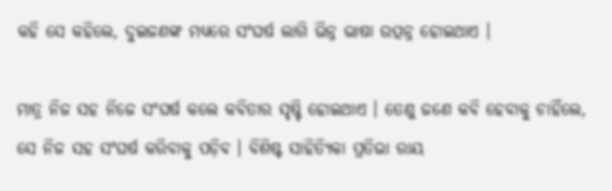କହି ସେ କହିଲେ, ଦୁଇଜଣଙ୍କ ମଧ୍ୟରେ ସଂଘର୍ଷ ଲାଗି ଭିନ୍ନ ଭାଷା ଉତ୍ପନ୍ନ ହୋଇଥାଏ ।

ମାତ୍ର ନିଜ ସହ ନିଜେ ସଂଘର୍ଷ କଲେ କବିତାର ସୃଷ୍ଟି ହୋଇଥାଏ । ତେଣୁ ଜଣେ କବି ହେବାକୁ ଚାହିଁଲେ, ସେ ନିଜ ସହ ସଂଘର୍ଷ କରିବାକୁ ପଡ଼ିବ । ବିଶିଷ୍ଟ ସାହିତ୍ୟିକା ପ୍ରତିଭା ରାୟ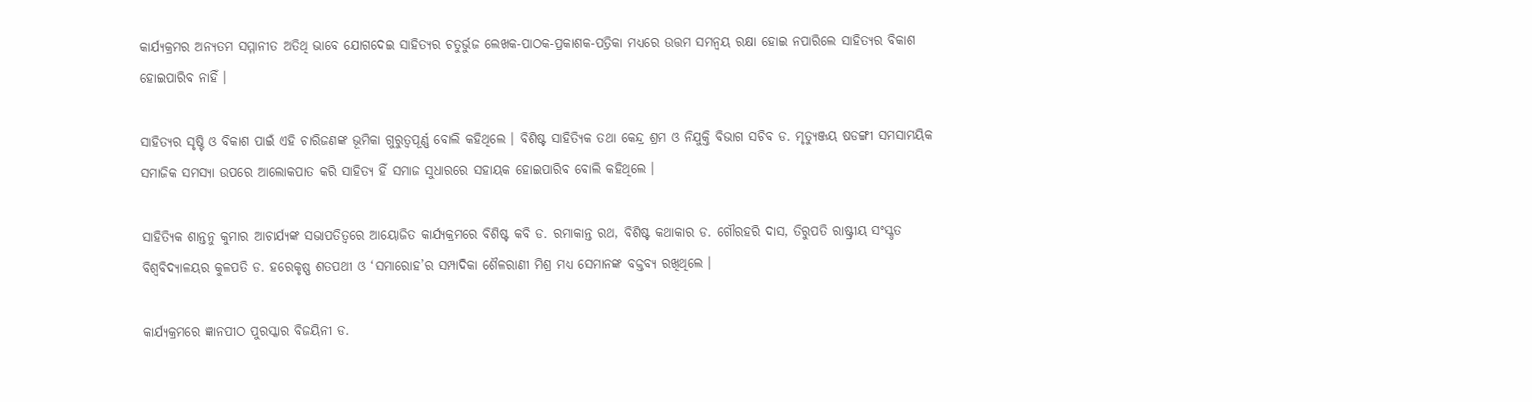କାର୍ଯ୍ୟକ୍ରମର ଅନ୍ୟତମ ସମ୍ମାନୀତ ଅତିଥି ଭାବେ ଯୋଗଦେଇ ସାହିତ୍ୟର ଚତୁର୍ଭୁଜ ଲେଖକ-ପାଠକ-ପ୍ରକାଶକ-ପତ୍ରିକା ମଧ୍ୟରେ ଉତ୍ତମ ସମନ୍ୱୟ ରକ୍ଷା ହୋଇ ନପାରିଲେ ସାହିତ୍ୟର ବିକାଶ ହୋଇପାରିବ ନାହିଁ ।

ସାହିତ୍ୟର ସୃଷ୍ଟି ଓ ବିକାଶ ପାଇଁ ଏହି ଚାରିଜଣଙ୍କ ଭୂମିକା ଗୁରୁତ୍ୱପୂର୍ଣ୍ଣ ବୋଲି କହିଥିଲେ । ବିଶିଷ୍ଟ ସାହିତ୍ୟିକ ତଥା କେନ୍ଦ୍ର ଶ୍ରମ ଓ ନିଯୁକ୍ତି ବିଭାଗ ସଚିବ ଡ. ମୃତ୍ୟୁଞ୍ଜୟ ଷଡଙ୍ଗୀ ସମସାମୟିକ ସମାଜିକ ସମସ୍ୟା ଉପରେ ଆଲୋକପାତ କରି ସାହିତ୍ୟ ହିଁ ସମାଜ ସୁଧାରରେ ସହାୟକ ହୋଇପାରିବ ବୋଲି କହିଥିଲେ ।

ସାହିତ୍ୟିକ ଶାନ୍ତନୁ କୁମାର ଆଚାର୍ଯ୍ୟଙ୍କ ସଭାପତିତ୍ୱରେ ଆୟୋଜିତ କାର୍ଯ୍ୟକ୍ରମରେ ବିଶିଷ୍ଟ କବି ଡ. ରମାକାନ୍ତ ରଥ, ବିଶିଷ୍ଟ କଥାକାର ଡ. ଗୌରହରି ଦାସ, ତିରୁପତି ରାଷ୍ଟ୍ରୀୟ ସଂସ୍କୃତ ବିଶ୍ୱବିଦ୍ୟାଳୟର କୁଳପତି ଡ. ହରେକୃଷ୍ଣ ଶତପଥୀ ଓ ‘ସମାରୋହ’ର ସମ୍ପାଦିକା ଶୈଳରାଣୀ ମିଶ୍ର ମଧ୍ୟ ସେମାନଙ୍କ ବକ୍ତବ୍ୟ ରଖିଥିଲେ ।

କାର୍ଯ୍ୟକ୍ରମରେ ଜ୍ଞାନପୀଠ ପୁରସ୍କାର ବିଜୟିନୀ ଡ.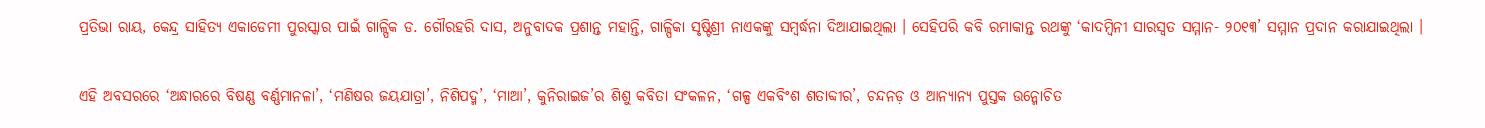ପ୍ରତିଭା ରାୟ, କେନ୍ଦ୍ର ସାହିତ୍ୟ ଏକାଡେମୀ ପୁରସ୍କାର ପାଇଁ ଗାଳ୍ପିକ ଡ. ଗୌରହରି ଦାସ, ଅନୁବାଦକ ପ୍ରଶାନ୍ତ ମହାନ୍ତି, ଗାଳ୍ପିକା ସୃଷ୍ଟିଶ୍ରୀ ନାଏକଙ୍କୁ ସମ୍ବର୍ଦ୍ଧନା ଦିଆଯାଇଥିଲା । ସେହିପରି କବି ରମାକାନ୍ତ ରଥଙ୍କୁ ‘କାଦମ୍ବିନୀ ସାରସ୍ୱତ ସମ୍ମାନ- ୨୦୧୩’ ସମ୍ମାନ ପ୍ରଦାନ କରାଯାଇଥିଲା ।

ଏହି ଅବସରରେ ‘ଅନ୍ଧାରରେ ବିଷଣ୍ଣ ବର୍ଣ୍ଣମାନଳା’, ‘ମଣିଷର ଜୟଯାତ୍ରା’, ନିଶିପଦ୍ମ’, ‘ମାଆ’, କୁନିରାଇଜ’ର ଶିଶୁ କବିତା ସଂକଳନ, ‘ଗଳ୍ପ ଏକବିଂଶ ଶତାବ୍ଦୀର’, ଚନ୍ଦନଡ଼ ଓ ଆନ୍ୟାନ୍ୟ ପୁସ୍ତକ ଉନ୍ମୋଚିତ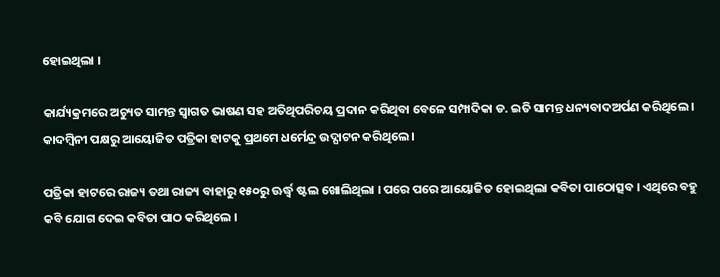ହୋଇଥିଲା ।

କାର୍ଯ୍ୟକ୍ରମରେ ଅଚ୍ୟୁତ ସାମନ୍ତ ସ୍ୱାଗତ ଭାଷଣ ସହ ଅତିଥିପରିଚୟ ପ୍ରଦାନ କରିଥିବା ବେଳେ ସମ୍ପାଦିକା ଡ. ଇତି ସାମନ୍ତ ଧନ୍ୟବାଦଅର୍ପଣ କରିଥିଲେ । କାଦମ୍ବିନୀ ପକ୍ଷରୁ ଆୟୋଜିତ ପତ୍ରିକା ହାଟକୁ ପ୍ରଥମେ ଧର୍ମେନ୍ଦ୍ର ଉଦ୍ଘାଟନ କରିଥିଲେ ।

ପତ୍ରିକା ହାଟରେ ରାଜ୍ୟ ତଥା ରାଜ୍ୟ ବାହାରୁ ୧୫୦ରୁ ଊର୍ଦ୍ଧ୍ଵ ଷ୍ଟଲ ଖୋଲିଥିଲା । ପରେ ପରେ ଆୟୋଜିତ ହୋଇଥିଲା କବିତା ପାଠୋତ୍ସବ । ଏଥିରେ ବହୁ କବି ଯୋଗ ଦେଇ କବିତା ପାଠ କରିଥିଲେ ।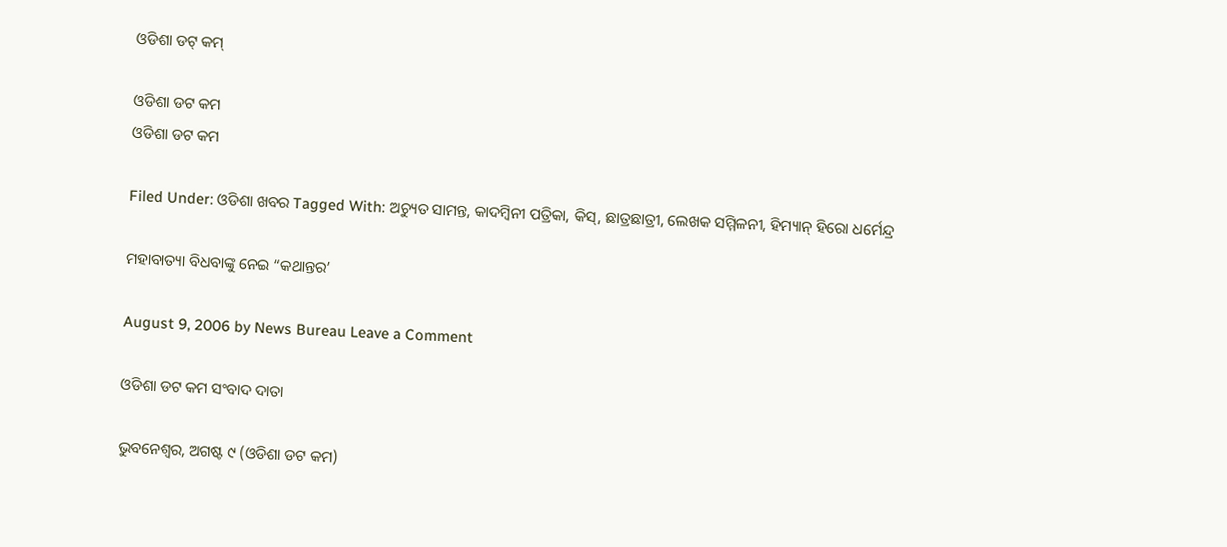ଓଡିଶା ଡଟ୍ କମ୍

ଓଡିଶା ଡଟ କମ
ଓଡିଶା ଡଟ କମ

Filed Under: ଓଡିଶା ଖବର Tagged With: ଅଚ୍ୟୁତ ସାମନ୍ତ, କାଦମ୍ବିନୀ ପତ୍ରିକା, କିସ୍, ଛାତ୍ରଛାତ୍ରୀ, ଲେଖକ ସମ୍ମିଳନୀ, ହିମ୍ୟାନ୍ ହିରୋ ଧର୍ମେନ୍ଦ୍ର

ମହାବାତ୍ୟା ବିଧବାଙ୍କୁ ନେଇ “କଥାନ୍ତର’

August 9, 2006 by News Bureau Leave a Comment

ଓଡିଶା ଡଟ କମ ସଂବାଦ ଦାତା

ଭୁବନେଶ୍ଵର, ଅଗଷ୍ଟ ୯ (ଓଡିଶା ଡଟ କମ)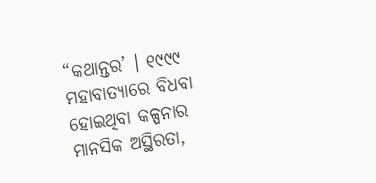“କଥାନ୍ତର’ । ୧୯୯୯ ମହାବାତ୍ୟାରେ ବିଧବା ହୋଇଥିବା କଳ୍ପନାର ମାନସିକ ଅସ୍ଥିରତା,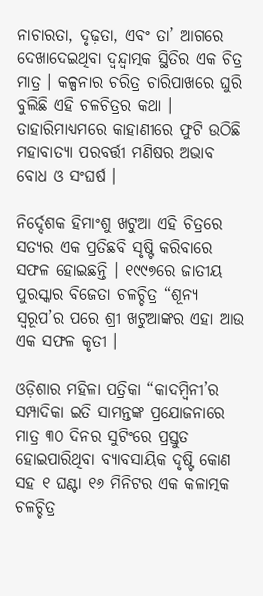ନାଚାରତା, ଦୃଢ଼ତା, ଏବଂ ତା’ ଆଗରେ ଦେଖାଦେଇଥିବା ଦ୍ୱନ୍ଦ୍ୱାତ୍ମକ ସ୍ଥିତିର ଏକ ଚିତ୍ର ମାତ୍ର । କଳ୍ପନାର ଚରିତ୍ର ଚାରିପାଖରେ ଘୁରି ବୁଲିଛି ଏହି ଚଳଚିତ୍ରର କଥା । ତାହାରିମାଧ୍ୟମରେ କାହାଣୀରେ ଫୁଟି ଉଠିଛି ମହାବାତ୍ୟା ପରବର୍ତ୍ତୀ ମଣିଷର ଅଭାବ ବୋଧ ଓ ସଂଘର୍ଷ ।

ନିର୍ଦ୍ଦେଶକ ହିମାଂଶୁ ଖଟୁଆ ଏହି ଚିତ୍ରରେ ସତ୍ୟର ଏକ ପ୍ରତିଛବି ସୃଷ୍ଟି କରିବାରେ ସଫଳ ହୋଇଛନ୍ତି । ୧୯୯୭ରେ ଜାତୀୟ ପୁରସ୍କାର ବିଜେତା ଚଳଚ୍ଚିତ୍ର “ଶୂନ୍ୟ ସ୍ୱରୂପ’ର ପରେ ଶ୍ରୀ ଖଟୁଆଙ୍କର ଏହା ଆଉ ଏକ ସଫଳ କୃତୀ ।

ଓଡ଼ିଶାର ମହିଳା ପତ୍ରିକା “କାଦମ୍ବିନୀ’ର ସମ୍ପାଦିକା ଇତି ସାମନ୍ତଙ୍କ ପ୍ରଯୋଜନାରେ ମାତ୍ର ୩୦ ଦିନର ସୁଟିଂରେ ପ୍ରସ୍ତୁତ ହୋଇପାରିଥିବା ବ୍ୟାବସାୟିକ ଦୃଷ୍ଟି କୋଣ ସହ ୧ ଘଣ୍ଟା ୧୬ ମିନିଟର ଏକ କଳାତ୍ମକ ଚଳଚ୍ଚିତ୍ର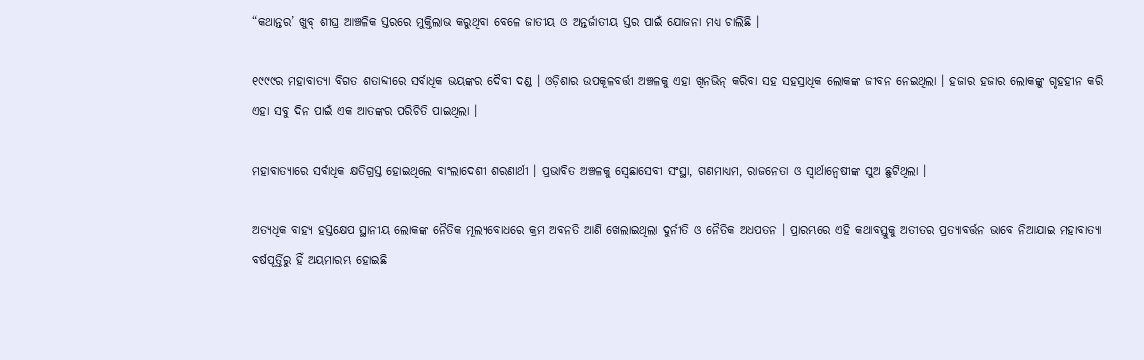“କଥାନ୍ତର’ ଖୁବ୍ ଶୀଘ୍ର ଆଞ୍ଚଳିକ ସ୍ତରରେ ମୁକ୍ତିଲାଭ କରୁଥିବା ବେଳେ ଜାତୀୟ ଓ ଅନ୍ତର୍ଜାତୀୟ ସ୍ତର ପାଇଁ ଯୋଜନା ମଧ୍ୟ ଚାଲିଛି ।

୧୯୯୯ର ମହାବାତ୍ୟା ବିଗତ ଶତାବ୍ଦୀରେ ସର୍ବାଧିକ ଭୟଙ୍କର ଦୈବୀ ଦଣ୍ଡ । ଓଡ଼ିଶାର ଉପକୂଳବର୍ତ୍ତୀ ଅଞ୍ଚଳକୁ ଏହା ଖିନଭିନ୍ କରିବା ସହ ସହସ୍ରାଧିକ ଲୋକଙ୍କ ଜୀବନ ନେଇଥିଲା । ହଜାର ହଜାର ଲୋକଙ୍କୁ ଗୃହହୀନ କରି ଏହା ସବୁ ଦିନ ପାଇଁ ଏକ ଆତଙ୍କର ପରିଚିତି ପାଇଥିଲା ।

ମହାବାତ୍ୟାରେ ସର୍ବାଧିକ କ୍ଷତିଗ୍ରସ୍ତ ହୋଇଥିଲେ ବାଂଲାଦେଶୀ ଶରଣାର୍ଥୀ । ପ୍ରଭାବିତ ଅଞ୍ଚଳକୁ ସ୍ୱେଛାସେବୀ ସଂସ୍ଥା, ଗଣମାଧ୍ୟମ, ରାଜନେତା ଓ ସ୍ୱାର୍ଥାନ୍ୱେଷୀଙ୍କ ସୁଅ ଛୁଟିଥିଲା ।

ଅତ୍ୟଧିକ ବାହ୍ୟ ହସ୍ତକ୍ଷେପ ସ୍ଥାନୀୟ ଲୋକଙ୍କ ନୈତିକ ମୂଲ୍ୟବୋଧରେ କ୍ରମ ଅବନତି ଆଣି ଖେଲାଇଥିଲା ଦୁର୍ନୀତି ଓ ନୈତିକ ଅଧପତନ । ପ୍ରାରମ୍ଭରେ ଏହି କଥାବସ୍ତୁକୁ ଅତୀତର ପ୍ରତ୍ୟାବର୍ତ୍ତନ ଭାବେ ନିଆଯାଇ ମହାବାତ୍ୟା ବର୍ଷପୂର୍ତ୍ତିରୁ ହିଁ ଅୟମାରମ୍ଭ ହୋଇଛି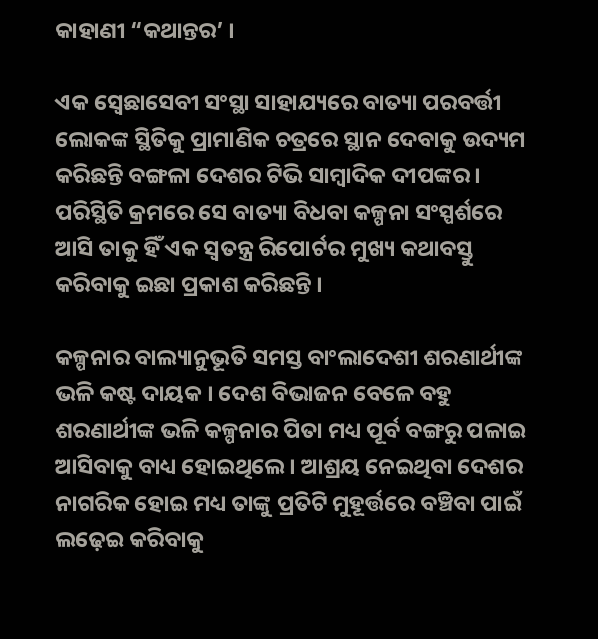କାହାଣୀ “କଥାନ୍ତର’ ।

ଏକ ସ୍ୱେଛାସେବୀ ସଂସ୍ଥା ସାହାଯ୍ୟରେ ବାତ୍ୟା ପରବର୍ତ୍ତୀ ଲୋକଙ୍କ ସ୍ଥିତିକୁ ପ୍ରାମାଣିକ ଚତ୍ରରେ ସ୍ଥାନ ଦେବାକୁ ଉଦ୍ୟମ କରିଛନ୍ତି ବଙ୍ଗଳା ଦେଶର ଟିଭି ସାମ୍ବାଦିକ ଦୀପଙ୍କର । ପରିସ୍ଥିତି କ୍ରମରେ ସେ ବାତ୍ୟା ବିଧବା କଳ୍ପନା ସଂସ୍ପର୍ଶରେ ଆସି ତାକୁ ହିଁ ଏକ ସ୍ୱତନ୍ତ୍ର ରିପୋର୍ଟର ମୁଖ୍ୟ କଥାବସ୍ତୁ କରିବାକୁ ଇଛା ପ୍ରକାଶ କରିଛନ୍ତି ।

କଳ୍ପନାର ବାଲ୍ୟାନୁଭୂତି ସମସ୍ତ ବାଂଲାଦେଶୀ ଶରଣାର୍ଥୀଙ୍କ ଭଳି କଷ୍ଟ ଦାୟକ । ଦେଶ ବିଭାଜନ ବେଳେ ବହୁ ଶରଣାର୍ଥୀଙ୍କ ଭଳି କଳ୍ପନାର ପିତା ମଧ୍ୟ ପୂର୍ବ ବଙ୍ଗରୁ ପଳାଇ ଆସିବାକୁ ବାଧ୍ୟ ହୋଇଥିଲେ । ଆଶ୍ରୟ ନେଇଥିବା ଦେଶର ନାଗରିକ ହୋଇ ମଧ୍ୟ ତାଙ୍କୁ ପ୍ରତିଟି ମୁହୂର୍ତ୍ତରେ ବଞ୍ଚିବା ପାଇଁ ଲଢ଼େଇ କରିବାକୁ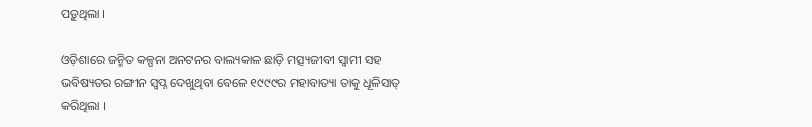ପଡ଼ୁଥିଲା ।

ଓଡ଼ିଶାରେ ଜନ୍ମିତ କଳ୍ପନା ଅନଟନର ବାଲ୍ୟକାଳ ଛାଡ଼ି ମତ୍ସ୍ୟଜୀବୀ ସ୍ୱାମୀ ସହ ଭବିଷ୍ୟତର ରଙ୍ଗୀନ ସ୍ୱପ୍ନ ଦେଖୁଥିବା ବେଳେ ୧୯୯୯ର ମହାବାତ୍ୟା ତାକୁ ଧୂଳିସାତ୍ କରିଥିଲା ।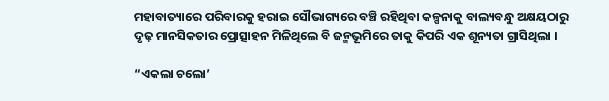ମହାବାତ୍ୟାରେ ପରିବାରକୁ ହରାଇ ସୌଭାଗ୍ୟରେ ବଞ୍ଚି ରହିଥିବା କଳ୍ପନାକୁ ବାଲ୍ୟବନ୍ଧୁ ଅକ୍ଷୟଠାରୁ ଦୃଢ଼ ମାନସିକତାର ପ୍ରୋତ୍ସାହନ ମିଳିଥିଲେ ବି ଜନ୍ମଭୂମିରେ ତାକୁ କିପରି ଏକ ଶୂନ୍ୟତା ଗ୍ରାସିଥିଲା ।

“ଏକଲା ଚଲୋ’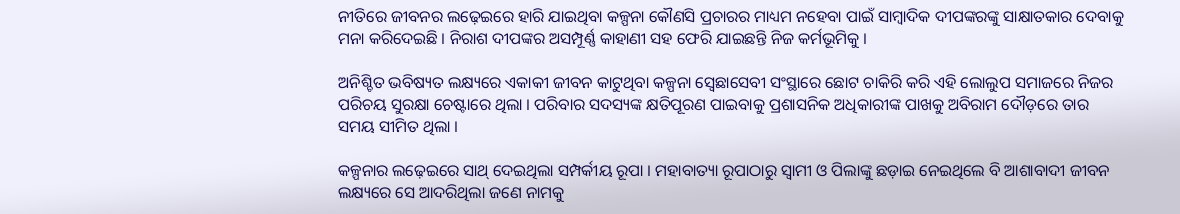ନୀତିରେ ଜୀବନର ଲଢ଼େଇରେ ହାରି ଯାଇଥିବା କଳ୍ପନା କୌଣସି ପ୍ରଚାରର ମାଧ୍ୟମ ନହେବା ପାଇଁ ସାମ୍ବାଦିକ ଦୀପଙ୍କରଙ୍କୁ ସାକ୍ଷାତକାର ଦେବାକୁ ମନା କରିଦେଇଛି । ନିରାଶ ଦୀପଙ୍କର ଅସମ୍ପୂର୍ଣ୍ଣ କାହାଣୀ ସହ ଫେରି ଯାଇଛନ୍ତି ନିଜ କର୍ମଭୂମିକୁ ।

ଅନିଶ୍ଚିତ ଭବିଷ୍ୟତ ଲକ୍ଷ୍ୟରେ ଏକାକୀ ଜୀବନ କାଟୁଥିବା କଳ୍ପନା ସ୍ୱେଛାସେବୀ ସଂସ୍ଥାରେ ଛୋଟ ଚାକିରି କରି ଏହି ଲୋଲୁପ ସମାଜରେ ନିଜର ପରିଚୟ ସୁରକ୍ଷା ଚେଷ୍ଟାରେ ଥିଲା । ପରିବାର ସଦସ୍ୟଙ୍କ କ୍ଷତିପୂରଣ ପାଇବାକୁ ପ୍ରଶାସନିକ ଅଧିକାରୀଙ୍କ ପାଖକୁ ଅବିରାମ ଦୌଡ଼ରେ ତାର ସମୟ ସୀମିତ ଥିଲା ।

କଳ୍ପନାର ଲଢ଼େଇରେ ସାଥ୍ ଦେଇଥିଲା ସମ୍ପର୍କୀୟ ରୂପା । ମହାବାତ୍ୟା ରୂପାଠାରୁ ସ୍ୱାମୀ ଓ ପିଲାଙ୍କୁ ଛଡ଼ାଇ ନେଇଥିଲେ ବି ଆଶାବାଦୀ ଜୀବନ ଲକ୍ଷ୍ୟରେ ସେ ଆଦରିଥିଲା ଜଣେ ନାମକୁ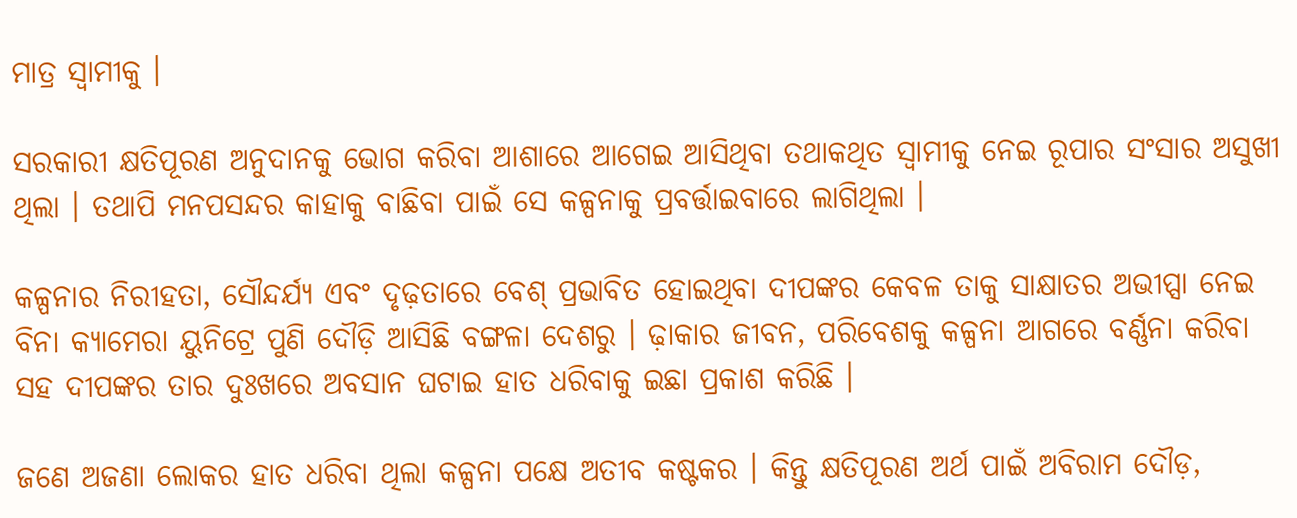ମାତ୍ର ସ୍ୱାମୀକୁ ।

ସରକାରୀ କ୍ଷତିପୂରଣ ଅନୁଦାନକୁ ଭୋଗ କରିବା ଆଶାରେ ଆଗେଇ ଆସିଥିବା ତଥାକଥିତ ସ୍ୱାମୀକୁ ନେଇ ରୂପାର ସଂସାର ଅସୁଖୀ ଥିଲା । ତଥାପି ମନପସନ୍ଦର କାହାକୁ ବାଛିବା ପାଇଁ ସେ କଳ୍ପନାକୁ ପ୍ରବର୍ତ୍ତାଇବାରେ ଲାଗିଥିଲା ।

କଳ୍ପନାର ନିରୀହତା, ସୌନ୍ଦର୍ଯ୍ୟ ଏବଂ ଦୃଢ଼ତାରେ ବେଶ୍ ପ୍ରଭାବିତ ହୋଇଥିବା ଦୀପଙ୍କର କେବଳ ତାକୁ ସାକ୍ଷାତର ଅଭୀପ୍ସା ନେଇ ବିନା କ୍ୟାମେରା ୟୁନିଟ୍ରେ ପୁଣି ଦୌଡ଼ି ଆସିଛି ବଙ୍ଗଳା ଦେଶରୁ । ଢ଼ାକାର ଜୀବନ, ପରିବେଶକୁ କଳ୍ପନା ଆଗରେ ବର୍ଣ୍ଣନା କରିବା ସହ ଦୀପଙ୍କର ତାର ଦୁଃଖରେ ଅବସାନ ଘଟାଇ ହାତ ଧରିବାକୁ ଇଛା ପ୍ରକାଶ କରିଛି ।

ଜଣେ ଅଜଣା ଲୋକର ହାତ ଧରିବା ଥିଲା କଳ୍ପନା ପକ୍ଷେ ଅତୀବ କଷ୍ଟକର । କିନ୍ତୁ କ୍ଷତିପୂରଣ ଅର୍ଥ ପାଇଁ ଅବିରାମ ଦୌଡ଼,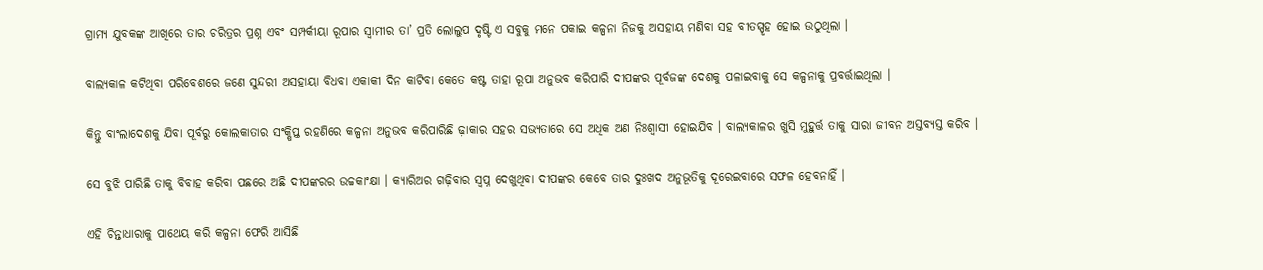ଗ୍ରାମ୍ୟ ଯୁବକଙ୍କ ଆଖିରେ ତାର ଚରିତ୍ରର ପ୍ରଶ୍ନ ଏବଂ ସମ୍ପର୍କୀୟା ରୂପାର ସ୍ୱାମୀର ତା’ ପ୍ରତି ଲୋଲୁପ ଦୃଷ୍ଟି ଏ ସବୁକୁ ମନେ ପକାଇ କଳ୍ପନା ନିଜକୁ ଅସହାୟ ମଣିବା ସହ ବୀତସ୍ପୃହ ହୋଇ ଉଠୁଥିଲା ।

ବାଲ୍ୟକାଳ କଟିଥିବା ପରିବେଶରେ ଜଣେ ସୁନ୍ଦରୀ ଅସହାୟା ବିଧବା ଏକାକୀ ଦିନ କାଟିବା କେତେ କଷ୍ଟ ତାହା ରୂପା ଅନୁଭବ କରିପାରି ଦୀପଙ୍କର ପୂର୍ବଜଙ୍କ ଦେଶକୁ ପଳାଇବାକୁ ସେ କଳ୍ପନାକୁ ପ୍ରବର୍ତ୍ତାଇଥିଲା ।

କିନ୍ତୁ ବାଂଲାଦେଶକୁ ଯିବା ପୂର୍ବରୁ କୋଲକାତାର ସଂକ୍ଷିପ୍ତ ରହଣିରେ କଳ୍ପନା ଅନୁଭବ କରିପାରିଛି ଢ଼ାକାର ସହର ସଭ୍ୟତାରେ ସେ ଅଧିକ ଅଣ ନିଃଶ୍ୱାସୀ ହୋଇଯିବ । ବାଲ୍ୟକାଳର ଖୁସି ମୁହୁର୍ତ୍ତ ତାକୁ ସାରା ଜୀବନ ଅସ୍ତବ୍ୟସ୍ତ କରିବ ।

ସେ ବୁଝି ପାରିଛି ତାକୁ ବିବାହ କରିବା ପଛରେ ଅଛି ଦୀପଙ୍କରର ଉଚ୍ଚକାଂକ୍ଷା । କ୍ୟାରିଅର ଗଢ଼ିବାର ସ୍ୱପ୍ନ ଦେଖୁଥିବା ଦୀପଙ୍କର କେବେ ତାର ଦୁଃଖଦ ଅନୁଭୂତିକୁ ଦୂରେଇବାରେ ସଫଳ ହେବନାହିଁ ।

ଏହି ଚିନ୍ତାଧାରାକୁ ପାଥେୟ କରି କଳ୍ପନା ଫେରି ଆସିଛି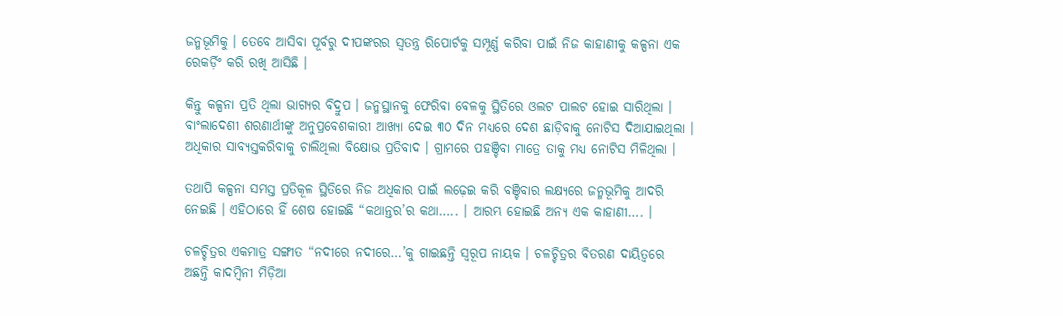ଜନ୍ମଭୂମିକୁ । ତେବେ ଆସିବା ପୂର୍ବରୁ ଦୀପଙ୍କରର ସ୍ୱତନ୍ତ୍ର ରିପୋର୍ଟକୁ ସମ୍ପୂର୍ଣ୍ଣ କରିବା ପାଇଁ ନିଜ କାହାଣୀକୁ କଳ୍ପନା ଏକ ରେକର୍ଡ଼ିଂ କରି ରଖି ଆସିଛି ।

କିନ୍ତୁ କଳ୍ପନା ପ୍ରତି ଥିଲା ଭାଗ୍ୟର ବିଦ୍ରୁପ । ଜନ୍ମସ୍ଥାନକୁ ଫେରିବା ବେଳକୁ ସ୍ଥିତିରେ ଓଲଟ ପାଲଟ ହୋଇ ସାରିଥିଲା । ବାଂଲାଦେଶୀ ଶରଣାର୍ଥୀଙ୍କୁ ଅନୁପ୍ରବେଶକାରୀ ଆଖ୍ୟା ଦେଇ ୩୦ ଦିନ ମଧ୍ୟରେ ଦେଶ ଛାଡ଼ିବାକୁ ନୋଟିସ ଦିଆଯାଇଥିଲା । ଅଧିକାର ସାବ୍ୟସ୍ତକରିବାକୁ ଚାଲିଥିଲା ବିକ୍ଷୋଭ ପ୍ରତିବାଦ । ଗ୍ରାମରେ ପହଞ୍ଚିବା ମାତ୍ରେ ତାକୁ ମଧ୍ୟ ନୋଟିସ ମିଳିଥିଲା ।

ତଥାପି କଳ୍ପନା ସମସ୍ତ ପ୍ରତିକୂଳ ସ୍ଥିତିରେ ନିଜ ଅଧିକାର ପାଇଁ ଲଢ଼େଇ କରି ବଞ୍ଚିବାର ଲକ୍ଷ୍ୟରେ ଜନ୍ମଭୂମିକୁ ଆଦରି ନେଇଛି । ଏହିଠାରେ ହିଁ ଶେଷ ହୋଇଛି “କଥାନ୍ତର’ର କଥା….. । ଆରମ୍ଭ ହୋଇଛି ଅନ୍ୟ ଏକ କାହାଣୀ…. ।

ଚଳଚ୍ଚିତ୍ରର ଏକମାତ୍ର ସଙ୍ଗୀତ “ନଦୀରେ ନଦୀରେ…’କୁ ଗାଇଛନ୍ତି ସ୍ୱରୂପ ନାୟକ । ଚଳଚ୍ଚିତ୍ରର ବିତରଣ ଦାୟିତ୍ୱରେ ଅଛନ୍ତି କାଦମ୍ବିନୀ ମିଡ଼ିଆ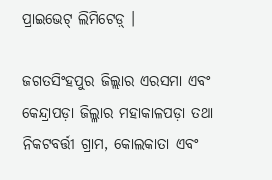ପ୍ରାଇଭେଟ୍ ଲିମିଟେଡ଼୍ ।

ଜଗତସିଂହପୁର ଜିଲ୍ଲାର ଏରସମା ଏବଂ କେନ୍ଦ୍ରାପଡ଼ା ଜିଲ୍ଳାର ମହାକାଳପଡ଼ା ତଥା ନିକଟବର୍ତ୍ତୀ ଗ୍ରାମ, କୋଲକାତା ଏବଂ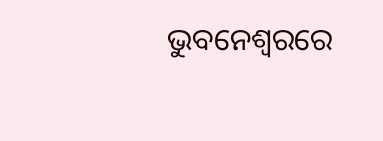ଭୁବନେଶ୍ୱରରେ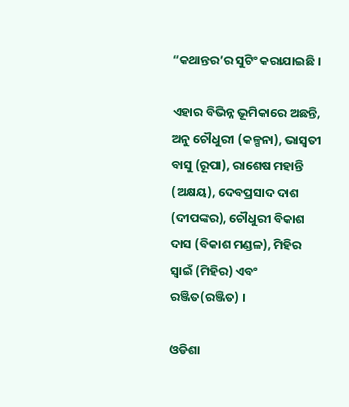“କଥାନ୍ତର’ର ସୁଟିଂ କରାଯାଇଛି ।

ଏହାର ବିଭିନ୍ନ ଭୂମିକାରେ ଅଛନ୍ତି, ଅନୁ ଚୌଧୁରୀ (କଳ୍ପନା), ଭାସ୍ୱତୀ ବାସୁ (ରୂପା), ରାଶେଷ ମହାନ୍ତି (ଅକ୍ଷୟ), ଦେବପ୍ରସାଦ ଦାଶ (ଦୀପଙ୍କର), ଚୌଧୁରୀ ବିକାଶ ଦାସ (ବିକାଶ ମଣ୍ଡଳ), ମିହିର ସ୍ୱାଇଁ (ମିହିର) ଏବଂ ରଞ୍ଜିତ(ରଞ୍ଜିତ) ।

ଓଡିଶା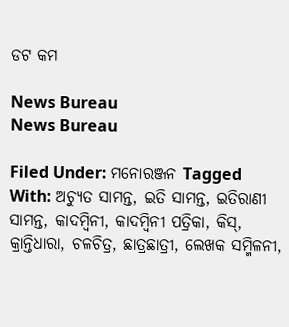ଡଟ କମ

News Bureau
News Bureau

Filed Under: ମନୋରଞ୍ଜନ Tagged With: ଅଚ୍ୟୁତ ସାମନ୍ତ, ଇତି ସାମନ୍ତ, ଇତିରାଣୀ ସାମନ୍ତ, କାଦମ୍ବିନୀ, କାଦମ୍ବିନୀ ପତ୍ରିକା, କିସ୍, କ୍ରାନ୍ତିଧାରା, ଚଳଚିତ୍ର, ଛାତ୍ରଛାତ୍ରୀ, ଲେଖକ ସମ୍ମିଳନୀ,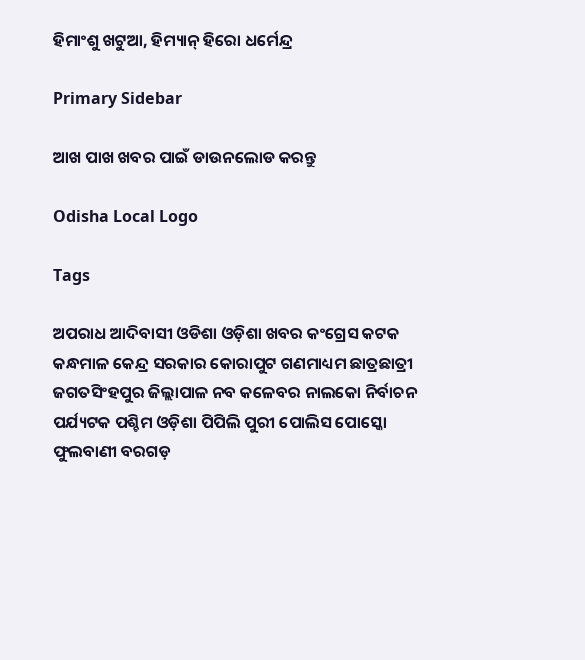ହିମାଂଶୁ ଖଟୁଆ, ହିମ୍ୟାନ୍ ହିରୋ ଧର୍ମେନ୍ଦ୍ର

Primary Sidebar

ଆଖ ପାଖ ଖବର ପାଇଁ ଡାଉନଲୋଡ କରନ୍ତୁ

Odisha Local Logo

Tags

ଅପରାଧ ଆଦିବାସୀ ଓଡିଶା ଓଡ଼ିଶା ଖବର କଂଗ୍ରେସ କଟକ କନ୍ଧମାଳ କେନ୍ଦ୍ର ସରକାର କୋରାପୁଟ ଗଣମାଧ୍ୟମ ଛାତ୍ରଛାତ୍ରୀ ଜଗତସିଂହପୁର ଜିଲ୍ଲାପାଳ ନବ କଳେବର ନାଲକୋ ନିର୍ବାଚନ ପର୍ଯ୍ୟଟକ ପଶ୍ଚିମ ଓଡ଼ିଶା ପିପିଲି ପୁରୀ ପୋଲିସ ପୋସ୍କୋ ଫୁଲବାଣୀ ବରଗଡ଼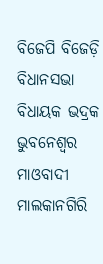ବିଜେପି ବିଜେଡ଼ି ବିଧାନସଭା ବିଧାୟକ ଭଦ୍ରକ ଭୁବନେଶ୍ୱର ମାଓବାଦୀ ମାଲକାନଗିରି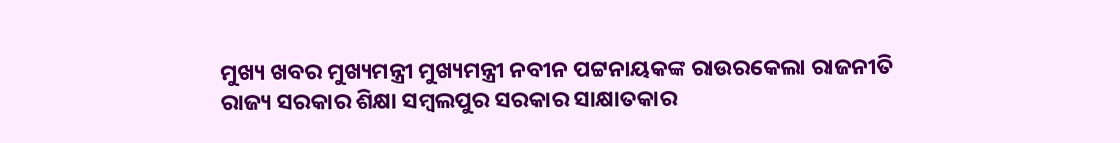ମୁଖ୍ୟ ଖବର ମୁଖ୍ୟମନ୍ତ୍ରୀ ମୁଖ୍ୟମନ୍ତ୍ରୀ ନବୀନ ପଟ୍ଟନାୟକଙ୍କ ରାଉରକେଲା ରାଜନୀତି ରାଜ୍ୟ ସରକାର ଶିକ୍ଷା ସମ୍ବଲପୁର ସରକାର ସାକ୍ଷାତକାର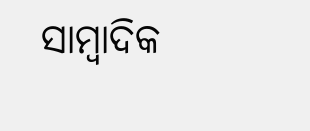ସାମ୍ବାଦିକ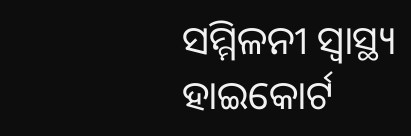ସମ୍ମିଳନୀ ସ୍ୱାସ୍ଥ୍ୟ ହାଇକୋର୍ଟ